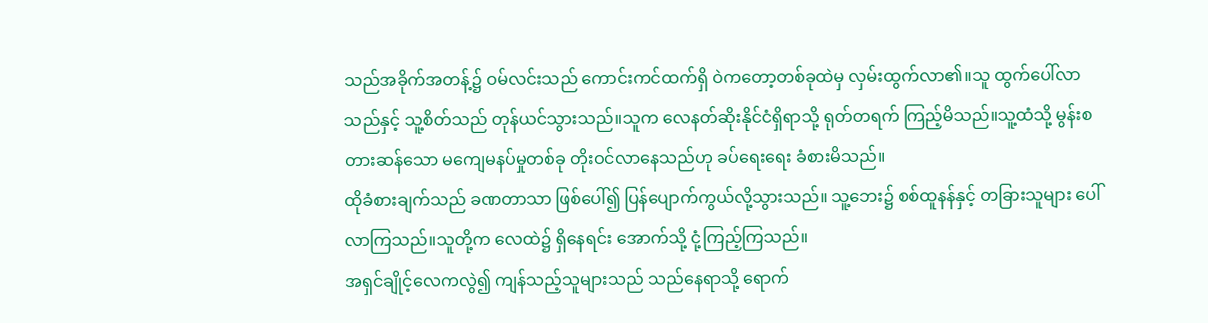သည်အခိုက်အတန့်၌ ဝမ်လင်းသည် ကောင်းကင်ထက်ရှိ ဝဲကတော့တစ်ခုထဲမှ လှမ်းထွက်လာ၏။သူ ထွက်ပေါ်လာသည်နှင့် သူ့စိတ်သည် တုန်ယင်သွားသည်။သူက လေနတ်ဆိုးနိုင်ငံရှိရာသို့ ရုတ်တရက် ကြည့်မိသည်။သူ့ထံသို့ မွန်းစတားဆန်သော မကျေမနပ်မှုတစ်ခု တိုးဝင်လာနေသည်ဟု ခပ်ရေးရေး ခံစားမိသည်။
ထိုခံစားချက်သည် ခဏတာသာ ဖြစ်ပေါ်၍ ပြန်ပျောက်ကွယ်လို့သွားသည်။ သူ့ဘေး၌ စစ်ထူနန်နှင့် တခြားသူများ ပေါ်လာကြသည်။သူတို့က လေထဲ၌ ရှိနေရင်း အောက်သို့ ငုံ့ကြည့်ကြသည်။
အရှင်ချိုင့်လေကလွဲ၍ ကျန်သည့်သူများသည် သည်နေရာသို့ ရောက်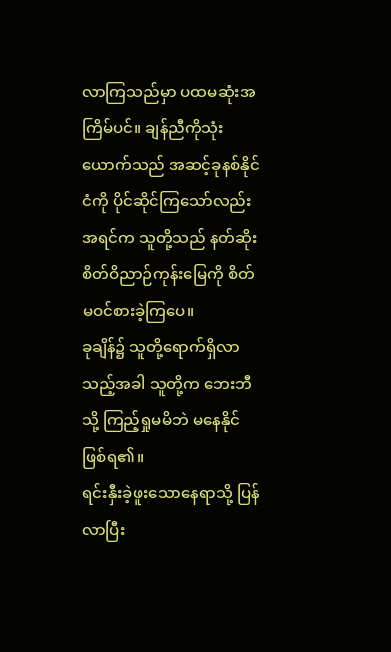လာကြသည်မှာ ပထမဆုံးအကြိမ်ပင်။ ချန်ညီကိုသုံးယောက်သည် အဆင့်ခုနစ်နိုင်ငံကို ပိုင်ဆိုင်ကြသော်လည်း အရင်က သူတို့သည် နတ်ဆိုးစိတ်ဝိညာဉ်ကုန်းမြေကို စိတ်မဝင်စားခဲ့ကြပေ။
ခုချိန်၌ သူတို့ရောက်ရှိလာသည့်အခါ သူတို့က ဘေးဘီသို့ ကြည့်ရှုမမိဘဲ မနေနိုင် ဖြစ်ရ၏။
ရင်းနှီးခဲ့ဖူးသောနေရာသို့ ပြန်လာပြီး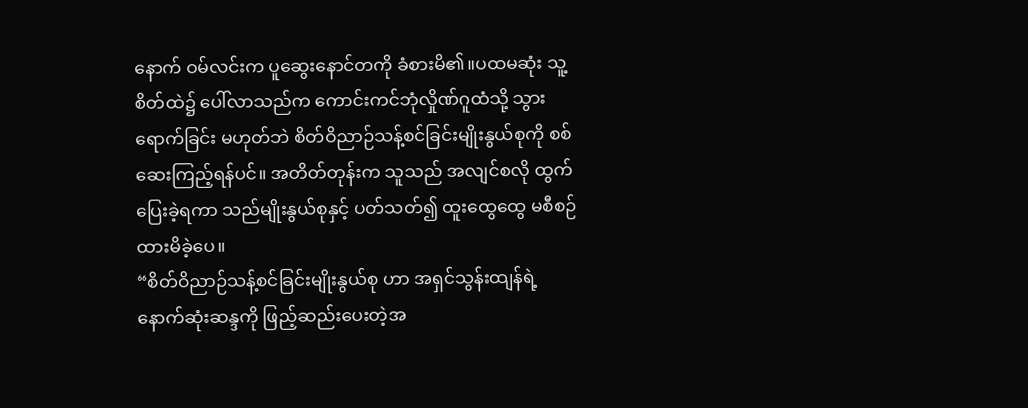နောက် ဝမ်လင်းက ပူဆွေးနောင်တကို ခံစားမိ၏။ပထမဆုံး သူ့စိတ်ထဲ၌ ပေါ်လာသည်က ကောင်းကင်ဘုံလှိုဏ်ဂူထံသို့ သွားရောက်ခြင်း မဟုတ်ဘဲ စိတ်ဝိညာဉ်သန့်စင်ခြင်းမျိုးနွယ်စုကို စစ်ဆေးကြည့်ရန်ပင်။ အတိတ်တုန်းက သူသည် အလျင်စလို ထွက်ပြေးခဲ့ရကာ သည်မျိုးနွယ်စုနှင့် ပတ်သတ်၍ ထူးထွေထွေ မစီစဉ်ထားမိခဲ့ပေ။
“စိတ်ဝိညာဉ်သန့်စင်ခြင်းမျိုးနွယ်စု ဟာ အရှင်သွန်းထျန်ရဲ့ နောက်ဆုံးဆန္ဒကို ဖြည့်ဆည်းပေးတဲ့အ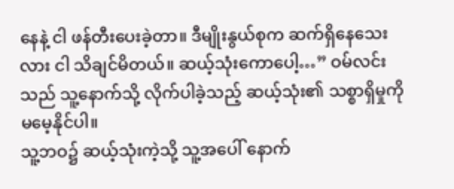နေနဲ့ ငါ ဖန်တီးပေးခဲ့တာ။ ဒီမျိုးနွယ်စုက ဆက်ရှိနေသေးလား ငါ သိချင်မိတယ်။ ဆယ့်သုံးကောပေါ့…” ဝမ်လင်းသည် သူ့နောက်သို့ လိုက်ပါခဲ့သည့် ဆယ့်သုံး၏ သစ္စာရှိမှုကို မမေ့နိုင်ပါ။
သူ့ဘဝ၌ ဆယ့်သုံးကဲ့သို့ သူ့အပေါ် နောက်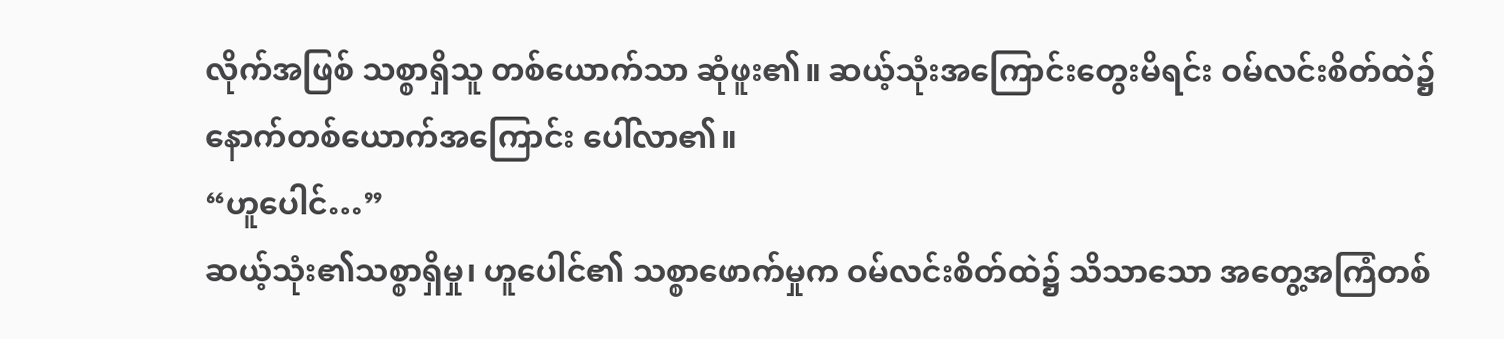လိုက်အဖြစ် သစ္စာရှိသူ တစ်ယောက်သာ ဆုံဖူး၏။ ဆယ့်သုံးအကြောင်းတွေးမိရင်း ဝမ်လင်းစိတ်ထဲ၌ နောက်တစ်ယောက်အကြောင်း ပေါ်လာ၏။
“ဟူပေါင်…”
ဆယ့်သုံး၏သစ္စာရှိမှု၊ ဟူပေါင်၏ သစ္စာဖောက်မှုက ဝမ်လင်းစိတ်ထဲ၌ သိသာသော အတွေ့အကြံတစ်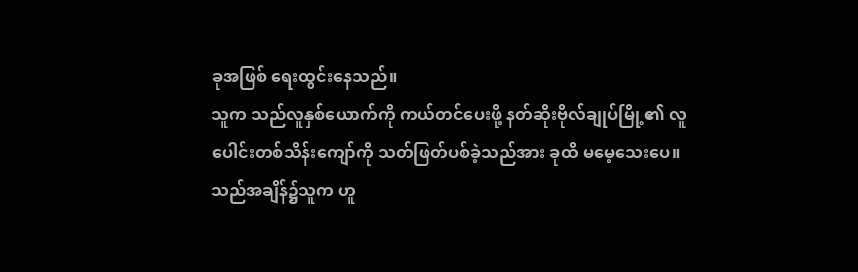ခုအဖြစ် ရေးထွင်းနေသည်။
သူက သည်လူနှစ်ယောက်ကို ကယ်တင်ပေးဖို့ နတ်ဆိုးဗိုလ်ချုပ်မြို့၏ လူပေါင်းတစ်သိန်းကျော်ကို သတ်ဖြတ်ပစ်ခဲ့သည်အား ခုထိ မမေ့သေးပေ။ သည်အချိန်၌သူက ဟူ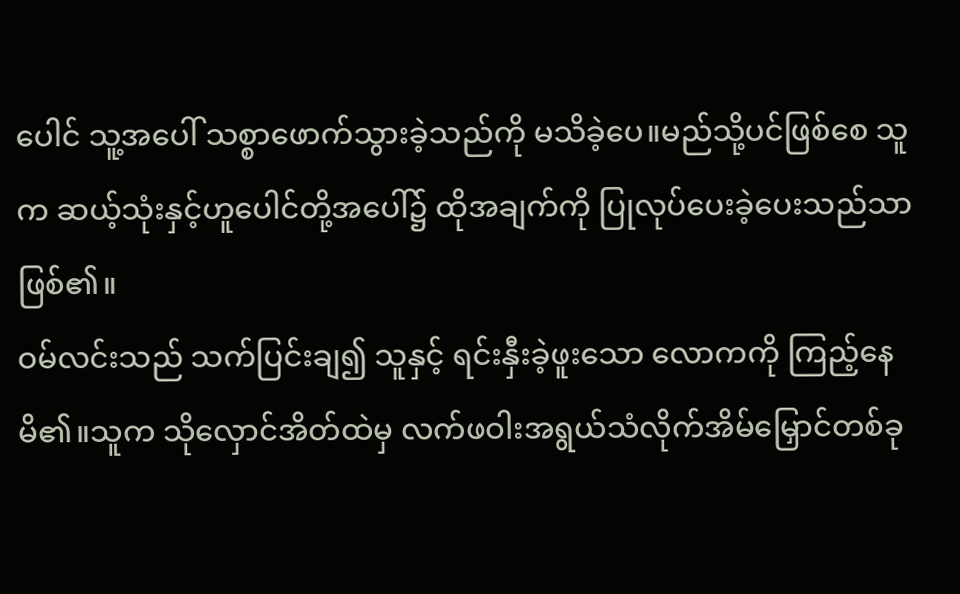ပေါင် သူ့အပေါ် သစ္စာဖောက်သွားခဲ့သည်ကို မသိခဲ့ပေ။မည်သို့ပင်ဖြစ်စေ သူက ဆယ့်သုံးနှင့်ဟူပေါင်တို့အပေါ်၌ ထိုအချက်ကို ပြုလုပ်ပေးခဲ့ပေးသည်သာ ဖြစ်၏။
ဝမ်လင်းသည် သက်ပြင်းချ၍ သူနှင့် ရင်းနှီးခဲ့ဖူးသော လောကကို ကြည့်နေမိ၏။သူက သိုလှောင်အိတ်ထဲမှ လက်ဖဝါးအရွယ်သံလိုက်အိမ်မြှောင်တစ်ခု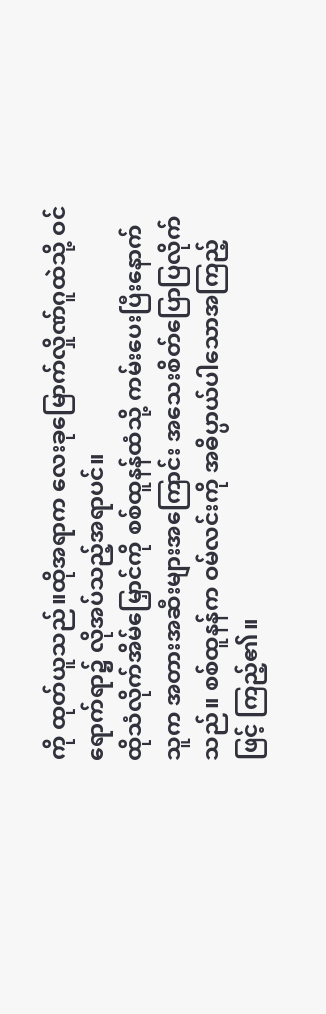ကို ထုတ်ယူသည်။ထိုအရာက လေးခုမြောက်လှိုဏ်ဂူထဲသို့ ဝင်ရောက်ရာ၌ လိုအပ်သည့်အရာပင်။
ထိုသံလိုက်အိမ်မြှောင်ကို စစ်ထူနန်ထံသို့ ကမ်းပေးပြီးနောက် သူက အတားအဆီးများအကြောင်း အသေးစိတ်ပြောပြလိုက်သည်။ စစ်ထူနန်က ဝမ်လင်းကို အဓိပ္ပာယ်ပါသောအကြည့်ဖြင့် ကြည့်၏။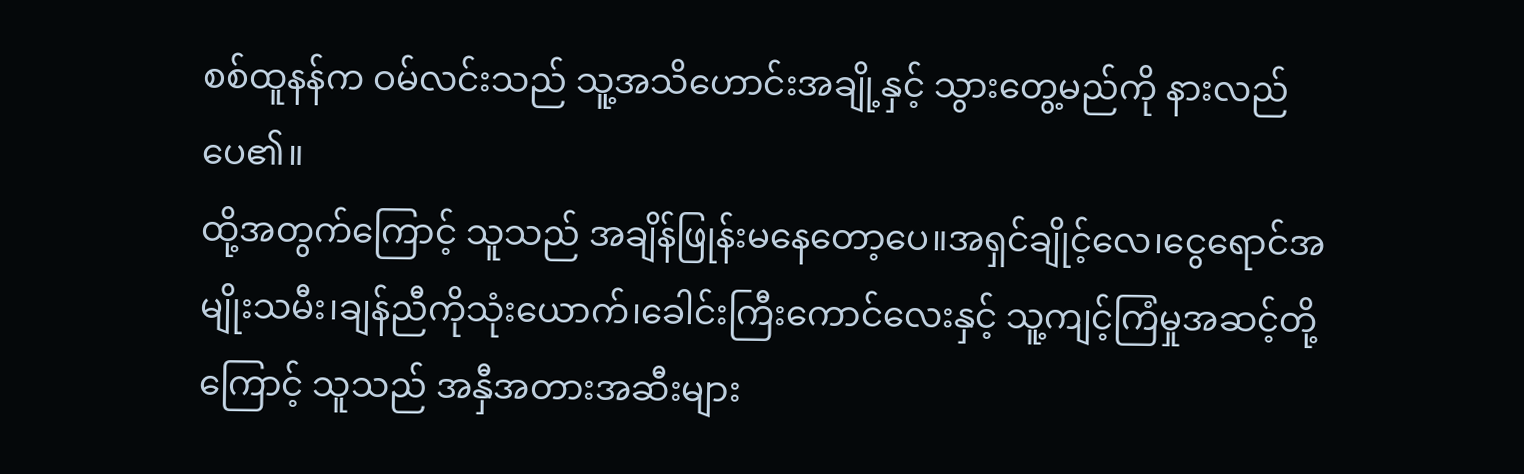စစ်ထူနန်က ဝမ်လင်းသည် သူ့အသိဟောင်းအချို့နှင့် သွားတွေ့မည်ကို နားလည်ပေ၏။
ထို့အတွက်ကြောင့် သူသည် အချိန်ဖြုန်းမနေတော့ပေ။အရှင်ချိုင့်လေ၊ငွေရောင်အမျိုးသမီး၊ချန်ညီကိုသုံးယောက်၊ခေါင်းကြီးကောင်လေးနှင့် သူ့ကျင့်ကြံမှုအဆင့်တို့ကြောင့် သူသည် အနှီအတားအဆီးများ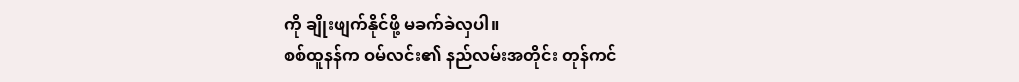ကို ချိုးဖျက်နိုင်ဖို့ မခက်ခဲလှပါ။
စစ်ထူနန်က ဝမ်လင်း၏ နည်လမ်းအတိုင်း တုန်ကင်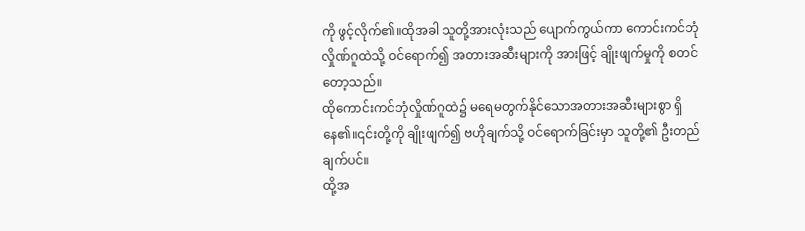ကို ဖွင့်လိုက်၏။ထိုအခါ သူတို့အားလုံးသည် ပျောက်ကွယ်ကာ ကောင်းကင်ဘုံလှိုဏ်ဂူထဲသို့ ဝင်ရောက်၍ အတားအဆီးများကို အားဖြင့် ချိုးဖျက်မှုကို စတင်တော့သည်။
ထိုကောင်းကင်ဘုံလှိုဏ်ဂူထဲ၌ မရေမတွက်နိုင်သောအတားအဆီးများစွာ ရှိနေ၏။၎င်းတို့ကို ချိုးဖျက်၍ ဗဟိုချက်သို့ ဝင်ရောက်ခြင်းမှာ သူတို့၏ ဦးတည်ချက်ပင်။
ထို့အ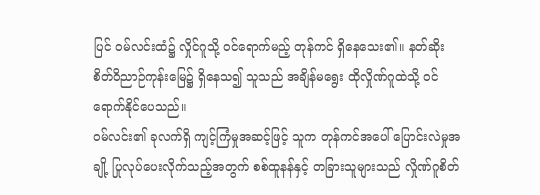ပြင် ဝမ်လင်းထံ၌ လှိုင်ဂူသို့ ဝင်ရောက်မည့် တုန်ကင် ရှိနေသေး၏။ နတ်ဆိုးစိတ်ဝိညာဉ်ကုန်းမြေ၌ ရှိနေသ၍ သူသည် အချိန်မရွေး ထိုလှိုဏ်ဂူထဲသို့ ဝင်ရောက်နိုင်ပေသည်။
ဝမ်လင်း၏ ခုလက်ရှိ ကျင့်ကြံမှုအဆင့်ဖြင့် သူက တုန်ကင်အပေါ် ပြောင်းလဲမှုအချို့ ပြုလုပ်ပေးလိုက်သည့်အတွက် စစ်ထူနန်နှင့် တခြားသူများသည် လှိုဏ်ဂူစိတ်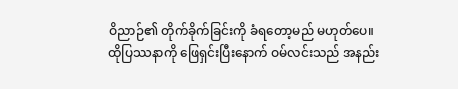ဝိညာဉ်၏ တိုက်ခိုက်ခြင်းကို ခံရတော့မည် မဟုတ်ပေ။
ထိုပြဿနာကို ဖြေရှင်းပြီးနောက် ဝမ်လင်းသည် အနည်း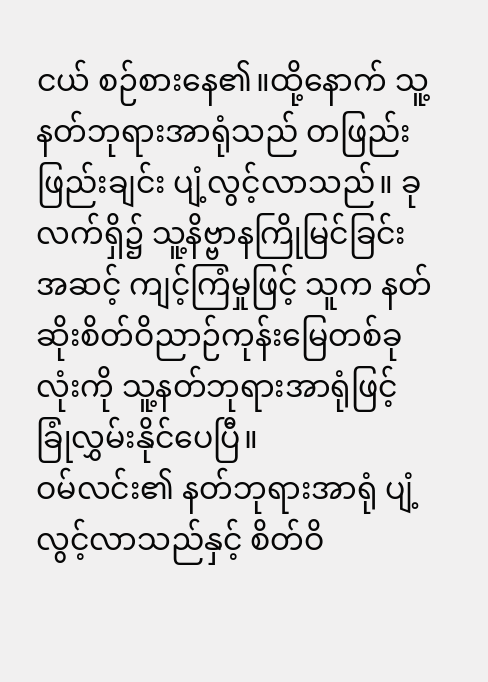ငယ် စဉ်စားနေ၏။ထို့နောက် သူ့နတ်ဘုရားအာရုံသည် တဖြည်းဖြည်းချင်း ပျံ့လွင့်လာသည်။ ခုလက်ရှိ၌ သူ့နိဗ္ဗာနကြိုမြင်ခြင်းအဆင့် ကျင့်ကြံမှုဖြင့် သူက နတ်ဆိုးစိတ်ဝိညာဉ်ကုန်းမြေတစ်ခုလုံးကို သူ့နတ်ဘုရားအာရုံဖြင့် ခြုံလွှမ်းနိုင်ပေပြီ။
ဝမ်လင်း၏ နတ်ဘုရားအာရုံ ပျံ့လွင့်လာသည်နှင့် စိတ်ဝိ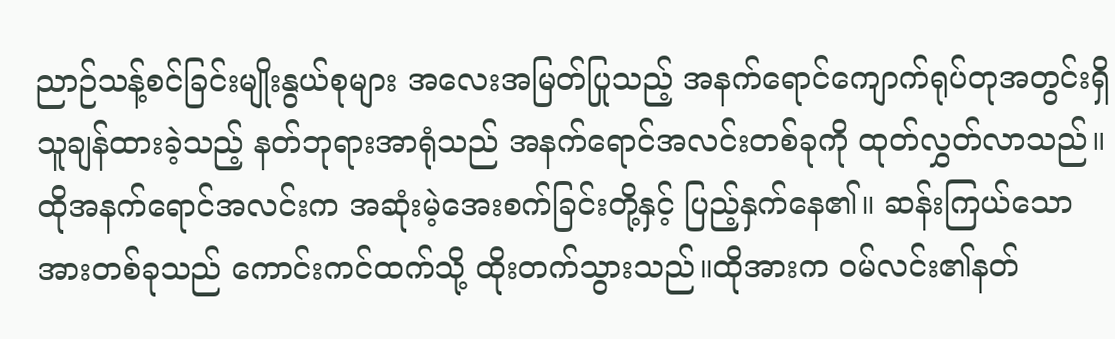ညာဉ်သန့်စင်ခြင်းမျိုးနွယ်စုများ အလေးအမြတ်ပြုသည့် အနက်ရောင်ကျောက်ရုပ်တုအတွင်းရှိ သူချန်ထားခဲ့သည့် နတ်ဘုရားအာရုံသည် အနက်ရောင်အလင်းတစ်ခုကို ထုတ်လွှတ်လာသည်။ထိုအနက်ရောင်အလင်းက အဆုံးမဲ့အေးစက်ခြင်းတို့နှင့် ပြည့်နှက်နေ၏။ ဆန်းကြယ်သောအားတစ်ခုသည် ကောင်းကင်ထက်သို့ ထိုးတက်သွားသည်။ထိုအားက ဝမ်လင်း၏နတ်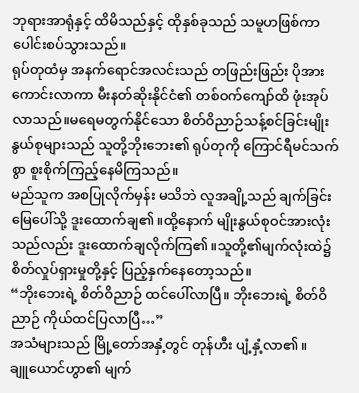ဘုရားအာရုံနှင့် ထိမိသည်နှင့် ထိုနှစ်ခုသည် သမူဟဖြစ်ကာ ပေါင်းစပ်သွားသည်။
ရုပ်တုထံမှ အနက်ရောင်အလင်းသည် တဖြည်းဖြည်း ပိုအားကောင်းလာကာ မီးနတ်ဆိုးနိုင်ငံ၏ တစ်ဝက်ကျော်ထိ ဖုံးအုပ်လာသည်။မရေမတွက်နိုင်သော စိတ်ဝိညာဉ်သန့်စင်ခြင်းမျိုးနွယ်စုများသည် သူတို့ဘိုးဘေး၏ ရုပ်တုကို ကြောင်ရီမင်သက်စွာ စူးစိုက်ကြည့်နေမိကြသည်။
မည်သူက အစပြုလိုက်မှန်း မသိဘဲ လူအချို့သည် ချက်ခြင်း မြေပေါ်သို့ ဒူးထောက်ချ၏။ထို့နောက် မျိုးနွယ်စုဝင်အားလုံးသည်လည်း ဒူးထောက်ချလိုက်ကြ၏။သူတို့၏မျက်လုံးထဲ၌ စိတ်လှုပ်ရှားမှုတို့နှင့် ပြည့်နှက်နေတော့သည်။
“ဘိုးဘေးရဲ့ စိတ်ဝိညာဉ် ထင်ပေါ်လာပြီ။ ဘိုးဘေးရဲ့ စိတ်ဝိညာဉ် ကိုယ်ထင်ပြလာပြီ…”
အသံများသည် မြို့တော်အနှံ့တွင် တုန်ဟီး ပျံ့နှံ့လာ၏။
ချူယောင်ဟွာ၏ မျက်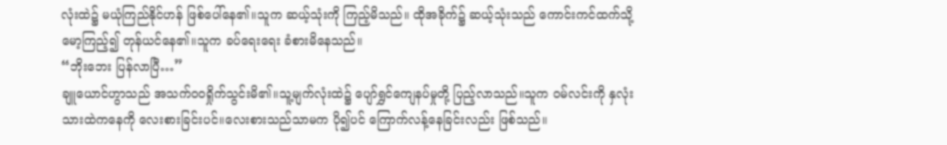လုံးထဲ၌ မယုံကြည်နိုင်ဟန် ဖြစ်ပေါ်နေ၏။သူက ဆယ့်သုံးကို ကြည့်မိသည်။ ထိုအခိုက်၌ ဆယ့်သုံးသည် ကောင်းကင်ထက်သို့ မော့ကြည့်၍ တုန်ယင်နေ၏။သူက ခပ်ရေးရေး ခံစားမိနေသည်။
“ဘိုးဘေး ပြန်လာပြီ…”
ချူယောင်ဟွာသည် အသက်ဝဝရှိုက်သွင်းမိ၏။သူ့မျက်လုံးထဲ၌ ပျော်ရွှင်ကျေနပ်မှုတို့ ပြည့်လာသည်။သူက ဝမ်လင်းကို နှလုံးသားထဲကနေကို လေးစားခြင်းပင်။လေးစားသည်သာမက ပို၍ပင် ကြောက်လန့်နေခြင်းလည်း ဖြစ်သည်။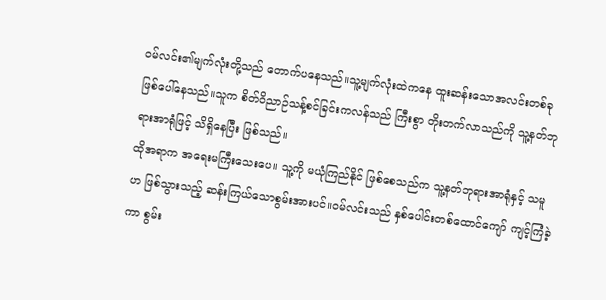ဝမ်လင်း၏မျက်လုံးတို့သည် တောက်ပနေသည်။သူ့မျက်လုံးထဲကနေ ထူးဆန်းသောအလင်းတစ်ခု ဖြစ်ပေါ်နေသည်။သူက စိတ်ဝိညာဉ်သန့်စင်ခြင်းကလန်သည် ကြီးစွာ တိုးတက်လာသည်ကို သူ့နတ်ဘုရားအာရုံဖြင့် သိရှိနေပြီး ဖြစ်သည်။
ထိုအရာက အရေးမကြီးသေးပေ။ သူ့ကို မယုံကြည်နိုင် ဖြစ်စေသည်က သူ့နတ်ဘုရားအာရုံနှင့် သမူဟ ဖြစ်သွားသည့် ဆန်းကြယ်သောစွမ်းအားပင်။ဝမ်လင်းသည် နှစ်ပေါင်းတစ်ထောင်ကျော် ကျင့်ကြံခဲ့ကာ စွမ်း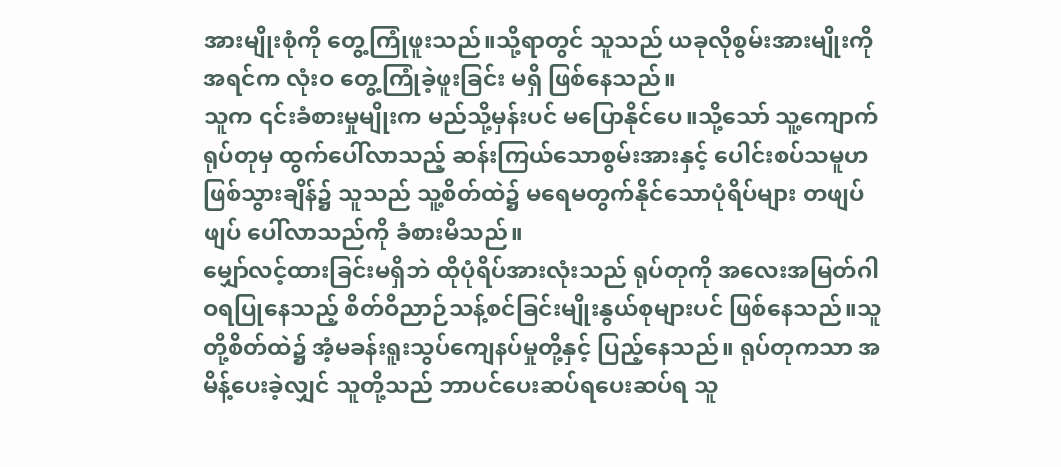အားမျိုးစုံကို တွေ့ကြုံဖူးသည်။သို့ရာတွင် သူသည် ယခုလိုစွမ်းအားမျိုးကို အရင်က လုံးဝ တွေ့ကြုံခဲ့ဖူးခြင်း မရှိ ဖြစ်နေသည်။
သူက ၎င်းခံစားမှုမျိုးက မည်သို့မှန်းပင် မပြောနိုင်ပေ။သို့သော် သူ့ကျောက်ရုပ်တုမှ ထွက်ပေါ်လာသည့် ဆန်းကြယ်သောစွမ်းအားနှင့် ပေါင်းစပ်သမူဟ ဖြစ်သွားချိန်၌ သူသည် သူ့စိတ်ထဲ၌ မရေမတွက်နိုင်သောပုံရိပ်များ တဖျပ်ဖျပ် ပေါ်လာသည်ကို ခံစားမိသည်။
မျှော်လင့်ထားခြင်းမရှိဘဲ ထိုပုံရိပ်အားလုံးသည် ရုပ်တုကို အလေးအမြတ်ဂါဝရပြုနေသည့် စိတ်ဝိညာဉ်သန့်စင်ခြင်းမျိုးနွယ်စုများပင် ဖြစ်နေသည်။သူတို့စိတ်ထဲ၌ အံ့မခန်းရူးသွပ်ကျေနပ်မှုတို့နှင့် ပြည့်နေသည်။ ရုပ်တုကသာ အမိန့်ပေးခဲ့လျှင် သူတို့သည် ဘာပင်ပေးဆပ်ရပေးဆပ်ရ သူ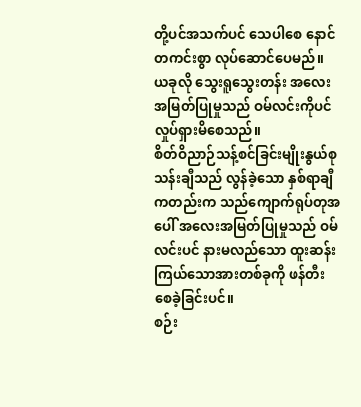တို့ပင်အသက်ပင် သေပါစေ နောင်တကင်းစွာ လုပ်ဆောင်ပေမည်။
ယခုလို သွေးရူသွေးတန်း အလေးအမြတ်ပြုမှုသည် ဝမ်လင်းကိုပင် လှုပ်ရှားမိစေသည်။
စိတ်ဝိညာဉ်သန့်စင်ခြင်းမျိုးနွယ်စု သန်းချီသည် လွန်ခဲ့သော နှစ်ရာချီကတည်းက သည်ကျောက်ရုပ်တုအပေါ် အလေးအမြတ်ပြုမှုသည် ဝမ်လင်းပင် နားမလည်သော ထူးဆန်းကြယ်သောအားတစ်ခုကို ဖန်တီးစေခဲ့ခြင်းပင်။
စဉ်း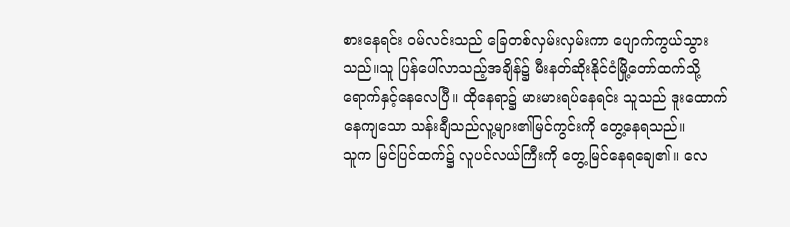စားနေရင်း ဝမ်လင်းသည် ခြေတစ်လှမ်းလှမ်းကာ ပျောက်ကွယ်သွားသည်။သူ ပြန်ပေါ်လာသည့်အချိန်၌ မီးနတ်ဆိုးနိုင်ငံမြို့တော်ထက်သို့ ရောက်နှင့်နေလေပြီ။ ထိုနေရာ၌ မားမားရပ်နေရင်း သူသည် ဒူးထောက်နေကျသော သန်းချီသည်လူ့များ၏မြင်ကွင်းကို တွေ့နေရသည်။
သူက မြင်ပြင်ထက်၌ လူပင်လယ်ကြီးကို တွေ့မြင်နေရချေ၏။ လေ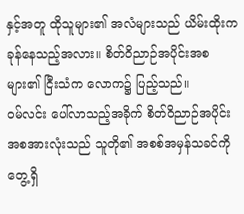နှင့်အတူ ထိုသူများ၏ အလံများသည် ယိမ်းထိုးကခုန်နေသည့်အလား။ စိတ်ဝိညာဉ်အပိုင်းအစများ၏ ငြီးသံက လောက၌ ပြည့်သည်။
ဝမ်လင်း ပေါ်လာသည့်အခိုက် စိတ်ဝိညာဉ်အပိုင်းအစအားလုံးသည် သူတို၏ အစစ်အမှန်သခင်ကို တွေ့ရှိ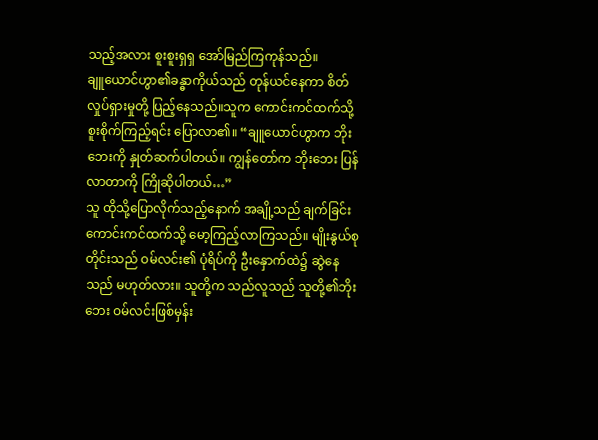သည့်အလား စူးစူးရှရှ အော်မြည်ကြကုန်သည်။
ချူယောင်ဟွာ၏ခန္ဓာကိုယ်သည် တုန်ယင်နေကာ စိတ်လှုပ်ရှားမှုတို့ ပြည့်နေသည်။သူက ကောင်းကင်ထက်သို့ စူးစိုက်ကြည့်ရင်း ပြောလာ၏။ “ချူယောင်ဟွာက ဘိုးဘေးကို နှုတ်ဆက်ပါတယ်။ ကျွန်တော်က ဘိုးဘေး ပြန်လာတာကို ကြိုဆိုပါတယ်…”
သူ ထိုသို့ပြောလိုက်သည့်နောက် အချို့သည် ချက်ခြင်းကောင်းကင်ထက်သို့ မော့ကြည့်လာကြသည်။ မျိုးနွယ်စုတိုင်းသည် ဝမ်လင်း၏ ပုံရိပ်ကို ဦးနှောက်ထဲ၌ ဆွဲနေသည် မဟုတ်လား။ သူတို့က သည်လူသည် သူတို့၏ဘိုးဘေး ဝမ်လင်းဖြစ်မှန်း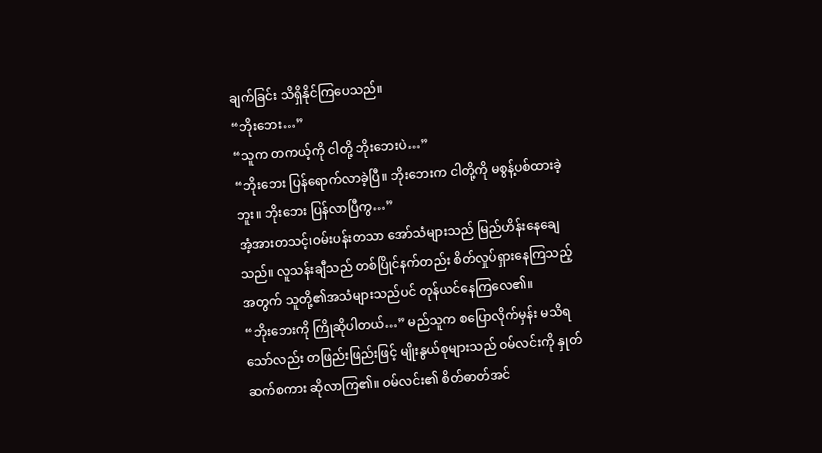ချက်ခြင်း သိရှိနိုင်ကြပေသည်။
“ဘိုးဘေး…”
“သူက တကယ့်ကို ငါတို့ ဘိုးဘေးပဲ…”
“ဘိုးဘေး ပြန်ရောက်လာခဲ့ပြီ။ ဘိုးဘေးက ငါတို့ကို မစွန့်ပစ်ထားခဲ့ဘူး။ ဘိုးဘေး ပြန်လာပြီကွ…”
အံ့အားတသင့်၊ဝမ်းပန်းတသာ အော်သံများသည် မြည်ဟိန်းနေချေသည်။ လူသန်းချီသည် တစ်ပြိုင်နက်တည်း စိတ်လှုပ်ရှားနေကြသည့်အတွက် သူတို့၏အသံများသည်ပင် တုန်ယင်နေကြလေ၏။
“ဘိုးဘေးကို ကြိုဆိုပါတယ်…” မည်သူက စပြောလိုက်မှန်း မသိရသော်လည်း တဖြည်းဖြည်းဖြင့် မျိုးနွယ်စုများသည် ဝမ်လင်းကို နှုတ်ဆက်စကား ဆိုလာကြ၏။ ဝမ်လင်း၏ စိတ်ဓာတ်အင်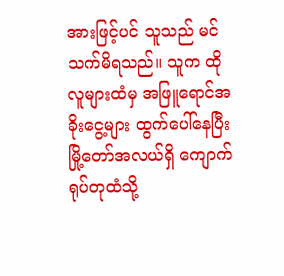အားဖြင့်ပင် သူသည် မင်သက်မိရသည်။ သူက ထိုလူများထံမှ အဖြူရောင်အခိုးငွေ့များ ထွက်ပေါ်နေပြီး မြို့တော်အလယ်ရှိ ကျောက်ရုပ်တုထံသို့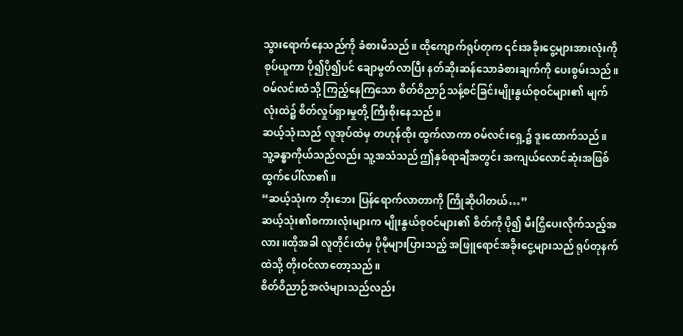သွားရောက်နေသည်ကို ခံစားမိသည်။ ထိုကျောက်ရုပ်တုက ၎င်းအခိုးငွေ့များအားလုံးကို စုပ်ယူကာ ပို၍ပို၍ပင် ချောမွတ်လာပြီး နတ်ဆိုးဆန်သောခံစားချက်ကို ပေးစွမ်းသည်။
ဝမ်လင်းထံသို့ ကြည့်နေကြသော စိတ်ဝိညာဉ်သန့်စင်ခြင်းမျိုးနွယ်စုဝင်များ၏ မျက်လုံးထဲ၌ စိတ်လှုပ်ရှားမှုတို့ ကြီးစိုးနေသည်။
ဆယ့်သုံးသည် လူအုပ်ထဲမှ တဟုန်ထိုး ထွက်လာကာ ဝမ်လင်းရှေ့၌ ဒူးထောက်သည်။ သူ့ခန္ဓာကိုယ်သည်လည်း သူ့အသံသည် ဤနှစ်ရာချီအတွင်း အကျယ်လောင်ဆုံးအဖြစ် ထွက်ပေါ်လာ၏။
“ဆယ့်သုံးက ဘိုးဘေး ပြန်ရောက်လာတာကို ကြိုဆိုပါတယ်…”
ဆယ့်သုံး၏စကားလုံးများက မျိုးနွယ်စုဝင်များ၏ စိတ်ကို ပို၍ မီးငြှိပေးလိုက်သည့်အလား။ထိုအခါ လူတိုင်းထံမှ ပိုမိုများပြားသည့် အဖြူရောင်အခိုးငွေ့များသည် ရုပ်တုနက်ထဲသို့ တိုးဝင်လာတော့သည်။
စိတ်ဝိညာဉ်အလံများသည်လည်း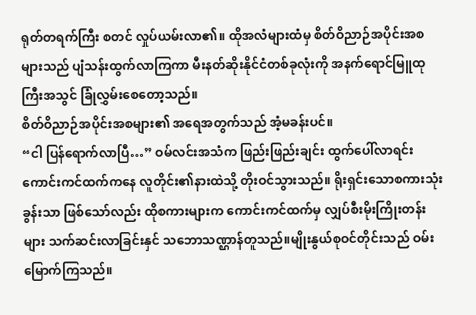ရုတ်တရက်ကြီး စတင် လှုပ်ယမ်းလာ၏။ ထိုအလံများထံမှ စိတ်ဝိညာဉ်အပိုင်းအစများသည် ပျံသန်းထွက်လာကြကာ မီးနတ်ဆိုးနိုင်ငံတစ်ခုလုံးကို အနက်ရောင်မြူထုကြီးအသွင် ခြုံလွှမ်းစေတော့သည်။
စိတ်ဝိညာဉ်အပိုင်းအစများ၏ အရေအတွက်သည် အံ့မခန်းပင်။
“ငါ ပြန်ရောက်လာပြီ…” ဝမ်လင်းအသံက ဖြည်းဖြည်းချင်း ထွက်ပေါ်လာရင်း ကောင်းကင်ထက်ကနေ လူတိုင်း၏နားထဲသို့ တိုးဝင်သွားသည်။ ရိုးရှင်းသောစကားသုံးခွန်းသာ ဖြစ်သော်လည်း ထိုစကားများက ကောင်းကင်ထက်မှ လျှပ်စီးမိုးကြိုးတန်းများ သက်ဆင်းလာခြင်းနှင် သဘောသဏ္ဌာန်တူသည်။မျိုးနွယ်စုဝင်တိုင်းသည် ဝမ်းမြောက်ကြသည်။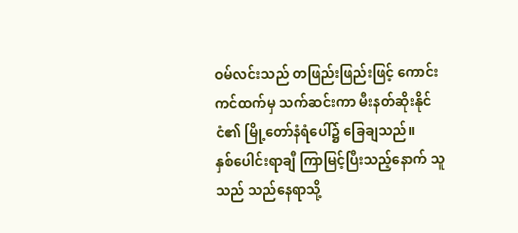ဝမ်လင်းသည် တဖြည်းဖြည်းဖြင့် ကောင်းကင်ထက်မှ သက်ဆင်းကာ မီးနတ်ဆိုးနိုင်ငံ၏ မြို့တော်နံရံပေါ်၌ ခြေချသည်။
နှစ်ပေါင်းရာချီ ကြာမြင့်ပြီးသည့်နောက် သူသည် သည်နေရာသို့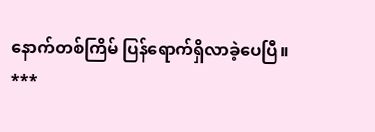နောက်တစ်ကြိမ် ပြန်ရောက်ရှိလာခဲ့ပေပြီ။
***